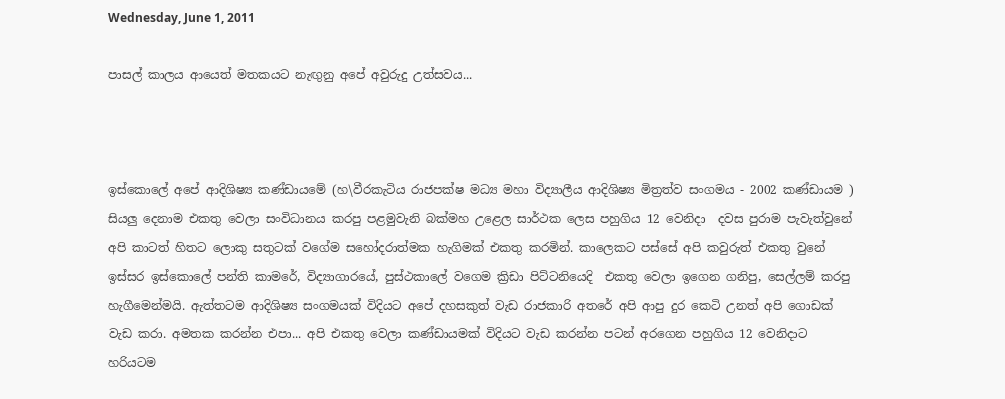Wednesday, June 1, 2011

පාසල් කාලය ආයෙත් මතකයට නැඟුනු අපේ අවුරුදු උත්සවය...



ඉස්කොලේ අපේ ආදිශිෂ්‍ය කණ්ඩායමේ (හ\වීරකැටිය රාජපක්ෂ මධ්‍ය මහා විද්‍යාලීය ආදිශිෂ්‍ය මිත්‍රත්ව සංගමය - 2002 කණ්ඩායම ) සියලු දෙනාම එකතු වෙලා සංවිධානය කරපු පළමුවැනි බක්මහ උළෙල සාර්ථක ලෙස පහුගිය 12 වෙනිදා  දවස පුරාම පැවැත්වුනේ අපි කාටත් හිතට ලොකු සතුටක් වගේම සහෝදරාත්මක හැගිමක් එකතු කරමින්. කාලෙකට පස්සේ අපි කවුරුත් එකතු වුනේ ඉස්සර ඉස්කොලේ පන්ති කාමරේ, විද්‍යාගාරයේ, පුස්ථකාලේ වගෙම ක්‍රිඩා පිට්ටනියෙදි  එකතු වෙලා ඉගෙන ගනිපු, සෙල්ලම් කරපු හැගීමෙන්මයි. ඇත්තටම ආදිශිෂ්‍ය සංගමයක් විදියට අපේ දහසකුත් වැඩ රාජකාරි අතරේ අපි ආපු දුර කෙටි උනත් අපි ගොඩක් වැඩ කරා. අමතක කරන්න එපා... අපි එකතු වෙලා කණ්ඩායමක් විදියට වැඩ කරන්න පටන් අරගෙන පහුගිය 12 වෙනිදාට හරියටම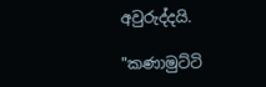අවුරුද්දයි.

"කණාමුට්ටි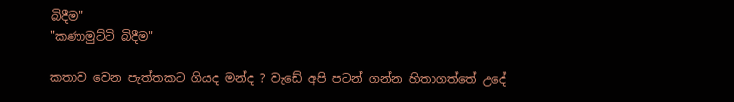බිදීම"
"කණාමුට්ටි බිදීම"

කතාව වෙන පැත්තකට ගියද මන්ද ? වැඩේ අපි පටන් ගන්න හිතාගත්තේ උදේ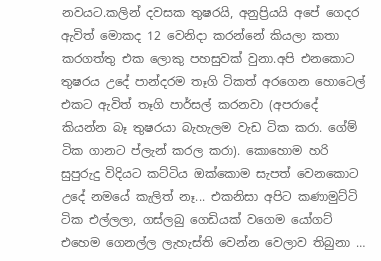නවයට.කලින් දවසක තුෂරයි, අනුප්‍රියයි අපේ ගෙදර ඇවිත් මොකද 12 වෙනිදා කරන්නේ කියලා කතා කරගත්තු එක ලොකු පහසුවක් වුනා.අපි එනකොට තුෂරය උදේ පාන්දරම තෑගි ටිකත් අරගෙන හොටෙල් එකට ඇවිත් තෑගි පාර්සල් කරනවා (අපරාදේ කියන්න බෑ තුෂරයා බැහැලම වැඩ ටික කරා. ගේම් ටික ගානට ප්ලැන් කරල කරා). කොහොම හරි සුපුරුදු විදියට කට්ටිය ඔක්කොම සැපත් වෙනකොට උදේ නමයේ කැලිත් නෑ... එකනිසා අපිට කණාමුට්ටි ටික එල්ලලා, ගස්ලබු ගෙඩියක් වගෙම යෝගට් එහෙම ගෙනල්ල ලැහැස්ති වෙන්න වෙලාව තිබුනා …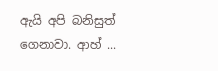ඇයි අපි බනිසුත් ගෙනාවා. ආහ් ...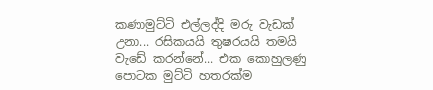කණාමුට්ටි එල්ලද්දි මරු වැඩක් උනා... රසිකයයි තුෂරයයි තමයි වැඩේ කරන්නේ... එක කොහුලණු පොටක මුට්ටි හතරක්ම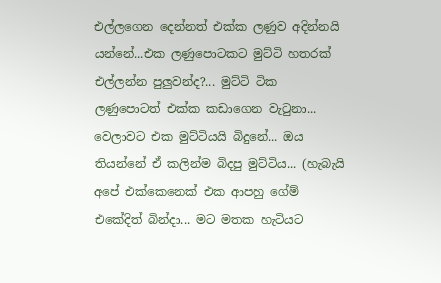එල්ලගෙන දෙන්නත් එක්ක ලණුව අදින්නයි යන්නේ...එක ලණුපොටකට මුට්ටි හතරක් එල්ලන්න පුලුවන්ද?... මුට්ටි ටික ලණුපොටත් එක්ක කඩාගෙන වැටුනා... වෙලාවට එක මුට්ටියයි බිදුනේ... ඔය තියන්නේ ඒ කලින්ම බිදපු මුට්ටිය... (හැබැයි අපේ එක්කෙනෙක් එක ආපහු ගේම් එකේදිත් බින්දා... මට මතක හැටියට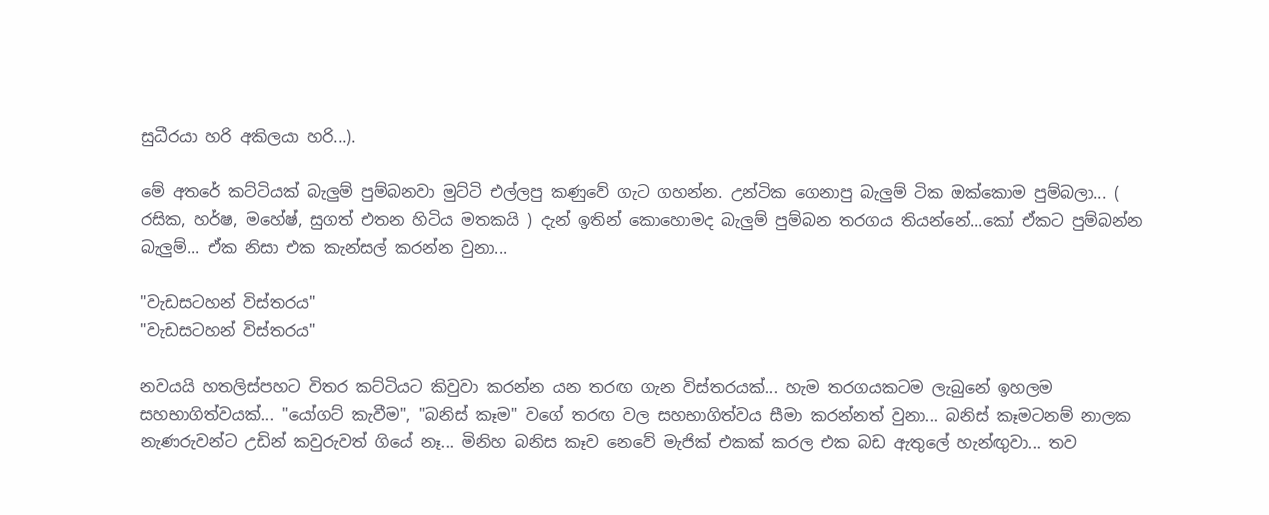සුධීරයා හරි අකිලයා හරි...).

මේ අතරේ කට්ටියක් බැලුම් පුම්බනවා මුට්ටි එල්ලපු කණුවේ ගැට ගහන්න. උන්ටික ගෙනාපු බැලුම් ටික ඔක්කොම පුම්බලා... ( රසික, හර්ෂ, මහේෂ්, සුගත් එතන හිටිය මතකයි ) දැන් ඉතින් කොහොමද බැලුම් පුම්බන තරගය තියන්නේ...කෝ ඒකට පුම්බන්න බැලුම්... ඒක නිසා එක කැන්සල් කරන්න වුනා...

"වැඩසටහන් විස්තරය"
"වැඩසටහන් විස්තරය"

නවයයි හතලිස්පහට විතර කට්ටියට කිවුවා කරන්න යන තරඟ ගැන විස්තරයක්... හැම තරගයකටම ලැබුනේ ඉහලම සහභාගිත්වයක්... "යෝගට් කැවීම", "බනිස් කෑම" වගේ තරඟ වල සහභාගිත්වය සීමා කරන්නත් වුනා... බනිස් කෑමටනම් නාලක නැණරුවන්ට උඩින් කවුරුවත් ගියේ නෑ... මිනිහ බනිස කෑව නෙවේ මැජික් එකක් කරල එක බඩ ඇතුලේ හැන්ඟුවා... තව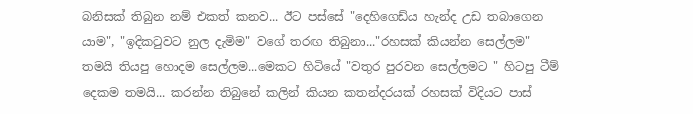බනිසක් තිබුන නම් එකත් කනව... ඊට පස්සේ "දෙහිගෙඩ්ය හැන්ද උඩ තබාගෙන යාම", "ඉදිකටුවට නුල දැමිම" වගේ තරඟ තිබුනා..."රහසක් කියන්න සෙල්ලම" තමයි තියපු හොදම සෙල්ලම...මෙකට හිටියේ "වතුර පුරවන සෙල්ලමට " හිටපු ටීම් දෙකම තමයි... කරන්න තිබුනේ කලින් කියන කතන්දරයක් රහසක් විදියට පාස්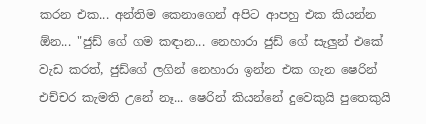කරන එක... අන්තිම කෙනාගෙන් අපිට ආපහු එක කියන්න ඕන... "ජුඩ් ගේ ගම කඳාන... නෙහාරා ජුඩ් ගේ සැලුන් එකේ වැඩ කරත්, ජුඩ්ගේ ලගින් නෙහාරා ඉන්න එක ගැන ෂෙරින් එච්චර කැමති උනේ නෑ... ෂෙරින් කියන්නේ දුවෙකුයි පුතෙකුයි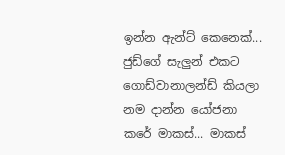ඉන්න ඇන්ට් කෙනෙක්... ජුඩ්ගේ සැලුන් එකට ගොඩ්වානාලන්ඩ් කියලා නම දාන්න යෝජනා කරේ මාකස්... මාකස්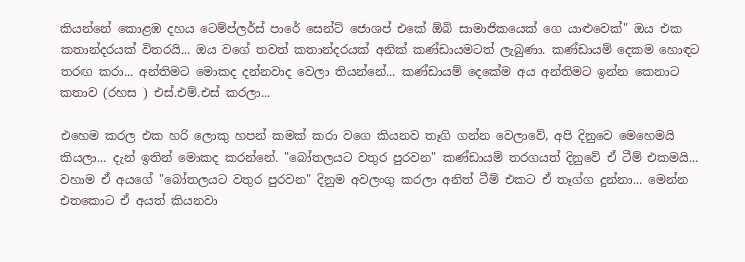කියන්නේ කොළඹ දහය ටෙම්ප්ලර්ස් පාරේ සෙන්ට් ජොශප් එකේ ඕබි සාමාජිකයෙක් ගෙ යාළුවෙක්" ඔය එක කතාන්දරයක් විතරයි... ඔය වගේ තවත් කතාන්දරයක් අනික් කණ්ඩායමටත් ලැබුණා. කණ්ඩායම් දෙකම හොඳට තරඟ කරා... අන්තිමට මොකද දන්නවාද වෙලා තියන්නේ... කණ්ඩායම් දෙකේම අය අන්තිමට ඉන්න කෙනාට කතාව (රහස ) එස්.එම්.එස් කරලා...

එහෙම කරල එක හරි ලොකු හපන් කමක් කරා වගෙ කියනව තෑගි ගන්න වෙලාවේ, අපි දිනුවෙ මෙහෙමයි කියලා... දැන් ඉතින් මොකද කරන්නේ. "බෝතලයට වතුර පුරවන" කණ්ඩායම් තරගයත් දිනුවේ ඒ ටීම් එකමයි... වහාම ඒ අයගේ "බෝතලයට වතුර පුරවන" දිනුම අවලංගු කරලා අනිත් ටීම් එකට ඒ තෑග්ග දුන්නා... මෙන්න එතකොට ඒ අයත් කියනවා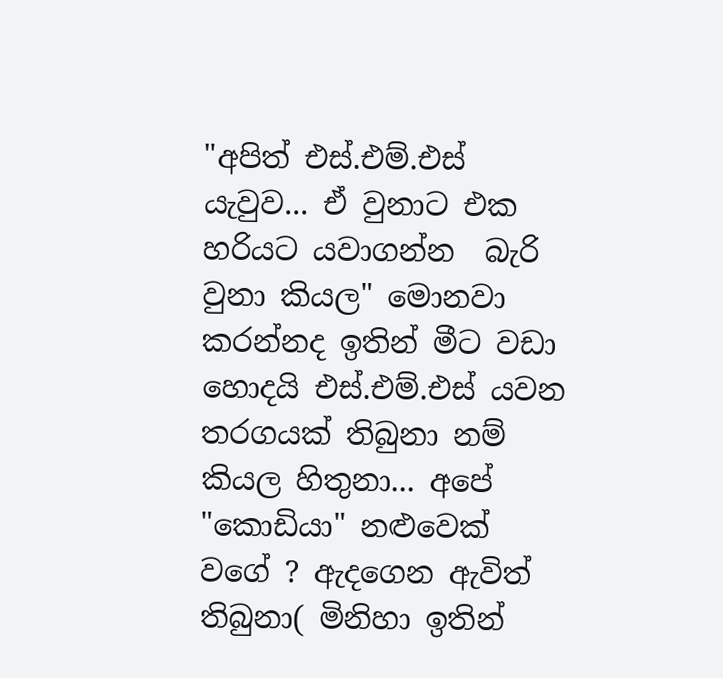"අපිත් එස්.එම්.එස් යැවුව... ඒ වුනාට එක හරියට යවාගන්න  බැරි වුනා කියල" මොනවා කරන්නද ඉතින් මීට වඩා හොදයි එස්.එම්.එස් යවන තරගයක් තිබුනා නම් කියල හිතුනා... අපේ "කොඩියා" නළුවෙක් වගේ ? ඇදගෙන ඇවිත් තිබුනා( මිනිහා ඉතින්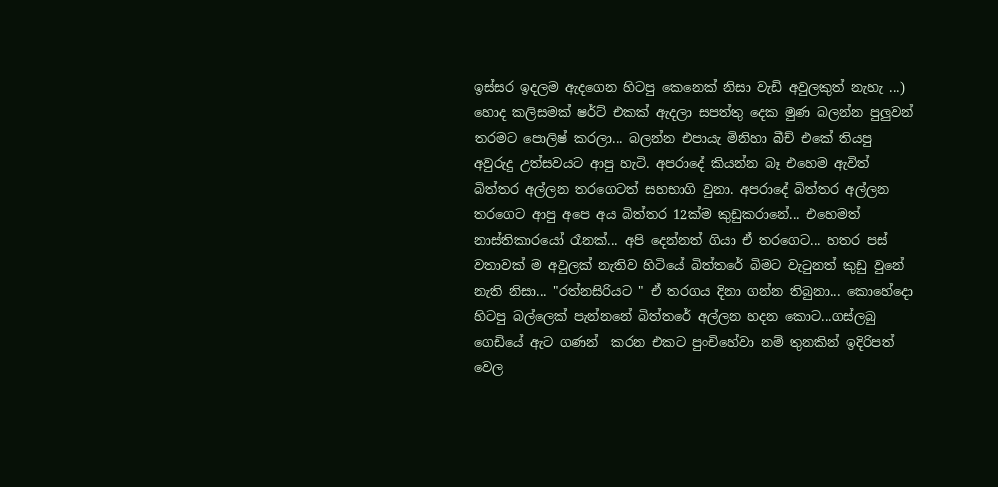ඉස්සර ඉදලම ඇදගෙන හිටපු කෙනෙක් නිසා වැඩි අවුලකුත් නැහැ ...) හොද කලිසමක් ෂර්ට් එකක් ඇදලා සපත්තු දෙක මුණ බලන්න පුලුවන් තරමට පොලිෂ් කරලා... බලන්න එපායැ මිනිහා බීච් එකේ තියපු අවුරුදු උත්සවයට ආපු හැටි. අපරාදේ කියන්න බෑ එහෙම ඇවිත් බිත්තර අල්ලන තරගෙටත් සහභාගි වුනා. අපරාදේ බිත්තර අල්ලන තරගෙට ආපු අපෙ අය බිත්තර 12ක්ම කුඩුකරානේ... එහෙමත් නාස්තිකාරයෝ රෑනක්... අපි දෙන්නත් ගියා ඒ තරගෙට... හතර පස් වතාවක් ම අවුලක් නැතිව හිටියේ බිත්තරේ බිමට වැටුනත් කුඩු වුනේ නැති නිසා... "රත්නසිරියට " ඒ තරගය දිනා ගන්න තිබුනා... කොහේදො හිටපු බල්ලෙක් පැන්නනේ බිත්තරේ අල්ලන හදන කොට...ගස්ලබු ගෙඩියේ ඇට ගණන්  කරන එකට පුංචිහේවා නම් තුනකින් ඉදිරිපත් වෙල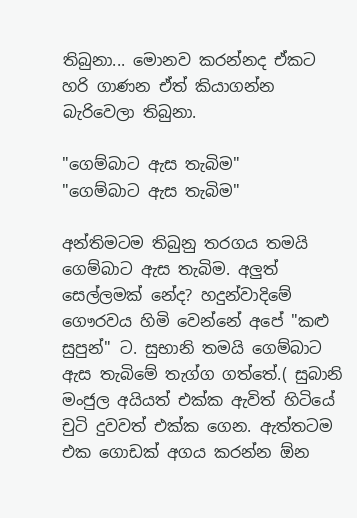තිබුනා... මොනව කරන්නද ඒකට හරි ගාණන ඒත් කියාගන්න බැරිවෙලා තිබුනා.

"ගෙම්බාට ඇස තැබිම"
"ගෙම්බාට ඇස තැබිම"

අන්තිමටම තිබුනු තරගය තමයි ගෙම්බාට ඇස තැබිම. අලුත් සෙල්ලමක් නේද? හදුන්වාදිමේ ගෞරවය හිමි වෙන්නේ අපේ "කළු සුපුන්" ට. සුභානි තමයි ගෙම්බාට ඇස තැබිමේ තැග්ග ගත්තේ.( සුබානි මංජුල අයියත් එක්ක ඇවිත් හිටියේ චුටි දුවවත් එක්ක ගෙන. ඇත්තටම එක ගොඩක් අගය කරන්න ඕන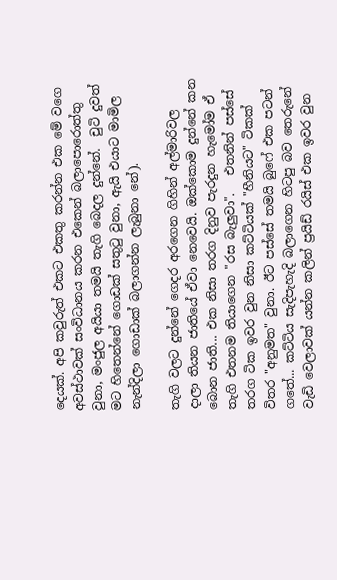දෙයක්. අපි කවුරුත් එකට එකතු කරන්න එක මේ වගෙ අවස්ථාවක් සංවිධානය කරන එකෙන් බලාපොරොත්තු වුනා, මංජුල අයියා තමයි තැගි බෙදල දුන්නේ.  චුටි දුවත් මට හිතෙන්නේ ගොඩක් සතුටු වුනා, ඇයි එයාට මාමිල නැන්දිලා ගොඩාක් බලාගන්න ලැබුනා නේ).

තැගි වලට දුන්නේ ගෙදර අරගෙන ගිහින් අල්මාරිවල දාලා තියන ජාතියේ ඒවා නෙවෙයි. ඔක්කොම දුන්නේ කන බොන ජාති... එක නිසා තරග දිනුව පැරදුන හැමෝම ඒ තැගි එතනම තියාගෙන "රස බැලුවා".   එතනින් පස්සේ තරග ටික ඉවර වුන නිසා කට්ටියක් "හීනියට" ටිකක් විතර "අනුමත" වුනා. ඊට පස්සේ තමයි බුෆේ එක පටන් ගතේ... කට්ටිය සැදිපැහැදි බලාගෙන හිටපු බව තෙරුනේ වැඩි වෙලාවක් යන්න කලින් ප්‍රයිඩ් රයිස් එක ඉවර වුන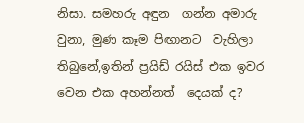නිසා. සමහරු අඳුන  ගන්න අමාරු වුනා, මුණ කෑම පිඟානට  වැහිලා තිබුනේ,ඉතින් ප්‍රයිඩ් රයිස් එක ඉවර වෙන එක අහන්නත්  දෙයක් ද?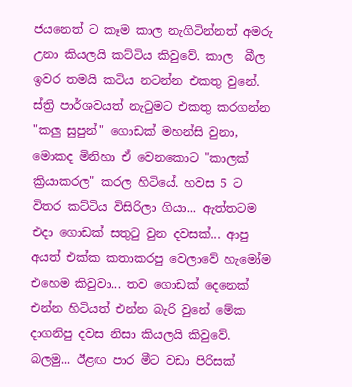ජයනෙත් ට කෑම කාල නැගිටින්නත් අමරු උනා කියලයි කට්ටිය කිවුවේ. කාල  බීල ඉවර තමයි කටිය නටන්න එකතු වුනේ. ස්ත්‍රි පාර්ශවයත් නැටුමට එකතු කරගන්න "කලු සුපුන්" ගොඩක් මහන්සි වුනා, මොකද මිනිහා ඒ වෙනකොට "කාලක් ක්‍රියාකරල" කරල හිටියේ. හවස 5 ට විතර කට්ටිය විසිරිලා ගියා... ඇත්තටම එදා ගොඩක් සතුටු වුන දවසක්... ආපු අයත් එක්ක කතාකරපු වෙලාවේ හැමෝම එහෙම කිවුවා... තව ගොඩක් දෙනෙක් එන්න හිටියත් එන්න බැරි වුනේ මේක දාගනිපු දවස නිසා කියලයි කිවුවේ. බලමු... ඊළඟ පාර මීට වඩා පිරිසක්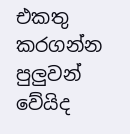එකතු කරගන්න පුලුවන් වේයිද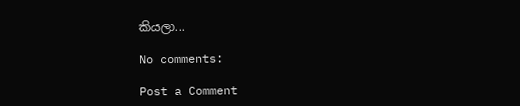කියලා...

No comments:

Post a Comment